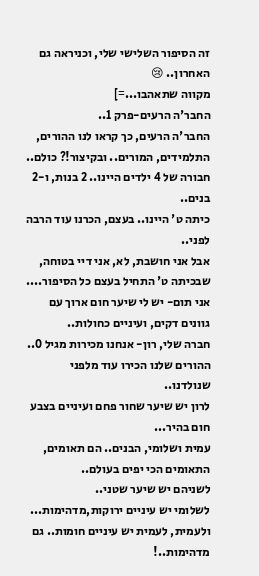זה הסיפור השלישי שלי, וכניראה גם האחרון.. 😢
מקווה שתאהבו...=]
החבר'ה הרעים-פרק 1..
החבר'ה הרעים, כך קראו לנו ההורים, התלמידים, המורים.. ובקיצור!? כולם..
חבורה של 4 ילדים היינו.. 2 בנות, ו-2 בנים..
כיתה ט' היינו.. בעצם, הכרנו עוד הרבה לפני..
אבל אני חושבת, לא, אני דיי בטוחה,
שבכיתה ט' התחיל בעצם כל הסיפור....
אני תום- יש לי שיער חום ארוך עם גוונים דקים, ועיניים כחולות..
חברה שלי, רון- אנחנו מכירות מגיל 0..
ההורים שלנו הכירו עוד מלפני שנולדנו..
לרון יש שיער שחור פחם ועיניים בצבע חום בהיר...
עמית ושלומי, הבנים.. הם תאומים, התאומים הכי יפים בעולם..
לשניהם יש שיער שטני..
לשלומי יש עיניים ירוקות,מדהימות...
ולעמית, לעמית יש עיניים חומות.. גם מדהימות..!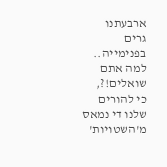ארבעתנו גרים בפנימייה..
למה אתם שואלים!?,
כי להורים שלנו די נמאס מ'השטויות'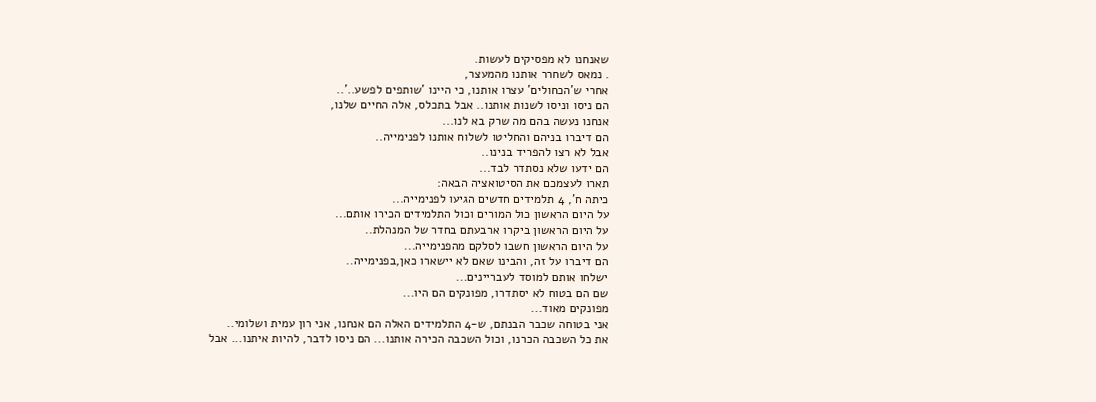שאנחנו לא מפסיקים לעשות.
. נמאס לשחרר אותנו מהמעצר,
אחרי ש'הכחולים' עצרו אותנו, כי היינו 'שותפים לפשע..'..
הם ניסו וניסו לשנות אותנו.. אבל בתכלס, אלה החיים שלנו,
אנחנו נעשה בהם מה שרק בא לנו...
הם דיברו בניהם והחליטו לשלוח אותנו לפנימייה..
אבל לא רצו להפריד בנינו..
הם ידעו שלא נסתדר לבד...
תארו לעצמכם את הסיטואציה הבאה:
כיתה ח', 4 תלמידים חדשים הגיעו לפנימייה...
על היום הראשון כול המורים וכול התלמידים הכירו אותם...
על היום הראשון ביקרו ארבעתם בחדר של המנהלת..
על היום הראשון חשבו לסלקם מהפנימייה...
הם דיברו על זה, והבינו שאם לא יישארו כאן,בפנימייה..
ישלחו אותם למוסד לעבריינים...
שם הם בטוח לא יסתדרו, מפונקים הם היו...
מפונקים מאוד...
אני בטוחה שכבר הבנתם, ש-4 התלמידים האלה הם אנחנו, אני רון עמית ושלומי..
את כל השכבה הכרנו, וכול השכבה הכירה אותנו... הם ניסו לדבר, להיות איתנו... אבל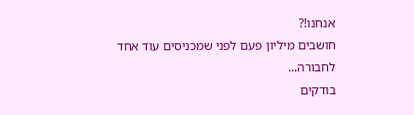אנחנו!?
חושבים מיליון פעם לפני שמכניסים עוד אחד לחבורה...
בודקים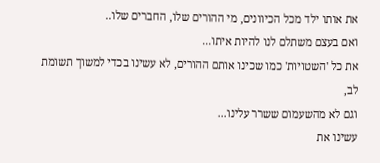את אותו ילד מכל הכיוונים, מי ההורים שלו, החברים שלו..
ואם בעצם משתלם לנו להיות איתו...
את כל 'השטויות' כמו שכינו אותם ההורים, לא עשינו בכדי למשוך תשומת לב,
וגם לא מהשעמום ששרר עלינו...
עשינו את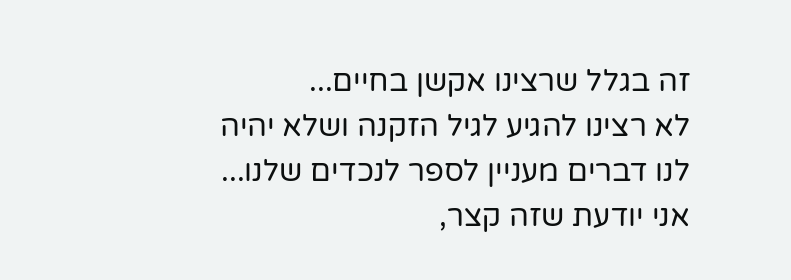זה בגלל שרצינו אקשן בחיים...
לא רצינו להגיע לגיל הזקנה ושלא יהיה לנו דברים מעניין לספר לנכדים שלנו...
אני יודעת שזה קצר,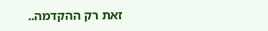זאת רק ההקדמה..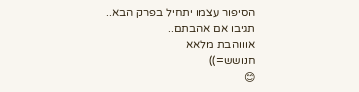הסיפור עצמו יתחיל בפרק הבא..
תגיבו אם אהבתם..
אוווהבת מלאא
חנושש=))
😊